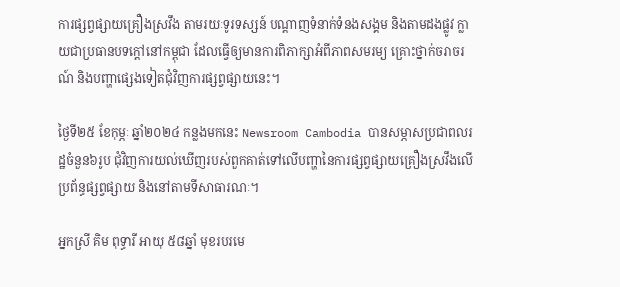ការផ្សព្វផ្សាយគ្រឿងស្រវឹង តាមរយៈទូរទស្សន៍ បណ្តាញទំនាក់ទំនងសង្គម និងតាមដងផ្លូវ ក្លាយជាប្រធានបទក្តៅនៅកម្ពុជា ដែលធ្វើឲ្យមានការពិភាក្សាអំពីភាពសមរម្យ គ្រោះថ្នាក់ចរាចរណ៍ និងបញ្ហាផ្សេងទៀតជុំវិញការផ្សព្វផ្សាយនេះ។

ថ្ងៃទី២៥ ខែកុម្ភៈ ឆ្នាំ២០២៤ កន្លងមកនេះ Newsroom Cambodia បានសម្ភាសប្រជាពលរដ្ឋចំនួន៦រូប ជុំវិញការយល់ឃើញរបស់ពួកគាត់ទៅលើបញ្ហានៃការផ្សព្វផ្សាយគ្រឿងស្រវឹងលើប្រព័ន្ធផ្សព្វផ្សាយ និងនៅតាមទីសាធារណៈ។

អ្នកស្រី គិម ពុទ្ធារី អាយុ ៥៨ឆ្នាំ មុខរបរមេ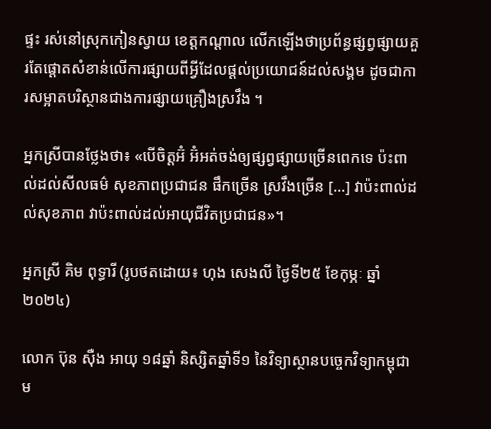ផ្ទះ រស់នៅសុ្រកកៀនស្វាយ ខេត្តកណ្តាល លើកឡើងថាប្រព័ន្ធផ្សព្វផ្សាយគួរតែផ្តោតសំខាន់លើការផ្សាយពីអ្វីដែលផ្តល់ប្រយោជន៍ដល់សង្គម ដូចជាការសម្អាតបរិស្ថានជាងការផ្សាយគ្រឿងស្រវឹង ។

អ្នកស្រីបានថ្លែងថា៖ «បើចិត្តអ៊ំ អ៊ំអត់ចង់ឲ្យផ្សព្វផ្សាយច្រើនពេកទេ ប៉ះពាល់ដល់សីលធម៌ សុខភាពប្រជាជន ផឹកច្រើន ស្រវឹងច្រើន […] វាប៉ះពាល់ដល់សុខភាព វាប៉ះពាល់ដល់អាយុជីវិតប្រជាជន»។

អ្នកស្រី គិម ពុទ្ធារី (រូបថតដោយ៖ ហុង សេងលី ថ្ងៃទី២៥ ខែកុម្ភៈ ឆ្នាំ២០២៤)

លោក ប៊ុន ស៊ឺង អាយុ ១៨ឆ្នាំ និស្សិតឆ្នាំទី១ នៃវិទ្យាស្ថានបច្ចេកវិទ្យាកម្ពុជា ម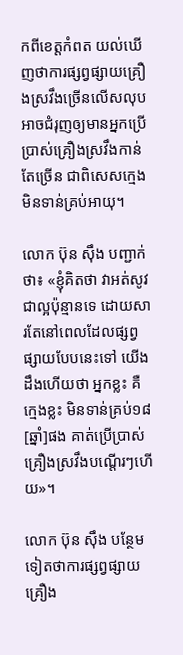កពីខេត្តកំពត យល់ឃើញថាការផ្សព្វផ្សាយគ្រឿងស្រវឹងច្រើនលើសលុប អាចជំរុញឲ្យមានអ្នកប្រើប្រាស់គ្រឿងស្រវឹងកាន់តែច្រើន ជាពិសេសក្មេងមិនទាន់គ្រប់អាយុ។

លោក ប៊ុន ស៊ឹង បញ្ជាក់ថា៖ «ខ្ញុំគិតថា វាអត់សូវជាល្អប៉ុន្មានទេ ដោយសារតែនៅពេលដែលផ្សព្វផ្សាយបែបនេះទៅ យើងដឹងហើយថា អ្នកខ្លះ គឺក្មេងខ្លះ មិនទាន់គ្រប់១៨[ឆ្នាំ]ផង គាត់ប្រើប្រាស់គ្រឿងស្រវឹងបណ្តើរៗហើយ»។

លោក ប៊ុន ស៊ឹង បន្ថែមទៀតថាការផ្សព្វផ្សាយគ្រឿង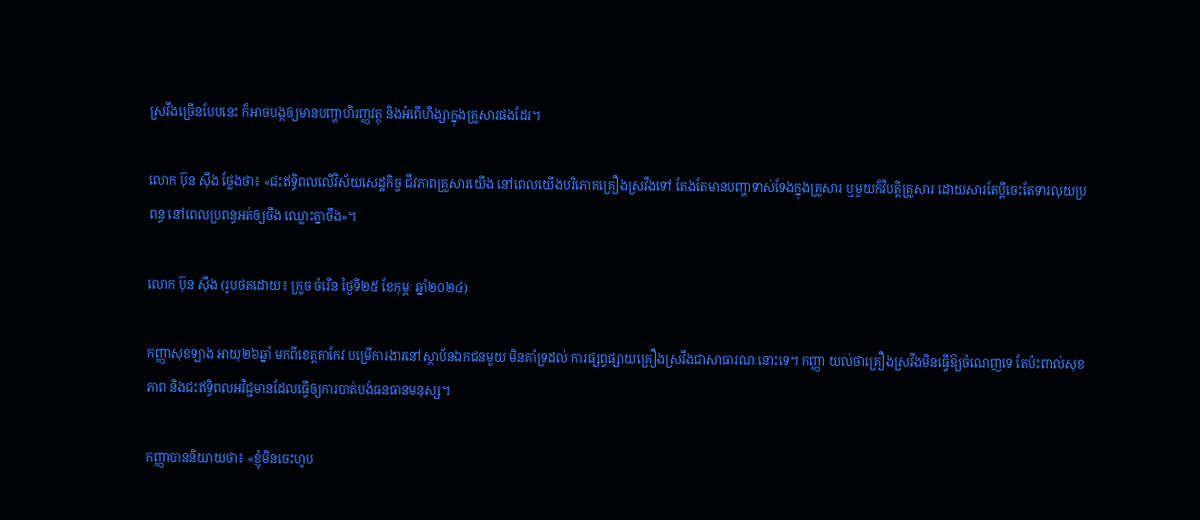ស្រវឹងច្រើនបែបនេះ ក៏អាចបង្កឲ្យមានបញ្ហាហិរញ្ញវត្ថុ និងអំពើហិង្សាក្នុងគ្រួសារផងដែរ។

លោក ប៊ុន ស៊ឹង ថ្លែងថា៖ «ជះឥទិ្ធពលលើវិស័យសេដ្ឋកិច្ច ជីវភាពគ្រួសារយើង នៅពេលយើងបរិភោគគ្រឿងស្រវឹងទៅ តែងតែមានបញ្ហាទាស់ទែងក្នុងគ្រួសារ ឬមួយក៏វិបត្តិគ្រួសារ ដោយសារតែប្តីចេះតែទារលុយប្រពន្ធ នៅពេលប្រពន្ធអត់ឲ្យចឹង ឈ្លោះគ្នាចឹង»។

លោក ប៊ុន ស៊ឹង (រូបថតដោយ៖ ក្រួច ចំរើន ថ្ងៃទី២៥ ខែកុម្ភៈ ឆ្នាំ២០២៤)

កញ្ញាសុខឡាង អាយុ២៦ឆ្នាំ មកពីខេត្តតាកែវ បម្រើការងារនៅស្ថាប័នឯកជនមួយ មិនគាំទ្រដល់ ការផ្សព្វផ្សាយគ្រឿងស្រវឹងជាសាធារណៈនោះទេ។ កញ្ញា យល់ថាគ្រឿងស្រវឹងមិនធ្វើឱ្យចំណេញទេ តែប៉ះពាល់សុខភាព និងជះឥទ្ធិពលអវិជ្ជមានដែលធ្វើឲ្យការបាត់បង់ធនធានមនុស្ស។

កញ្ញាបាននិយាយថា៖ ‍‍‍«ខ្ញុំមិនចេះហូប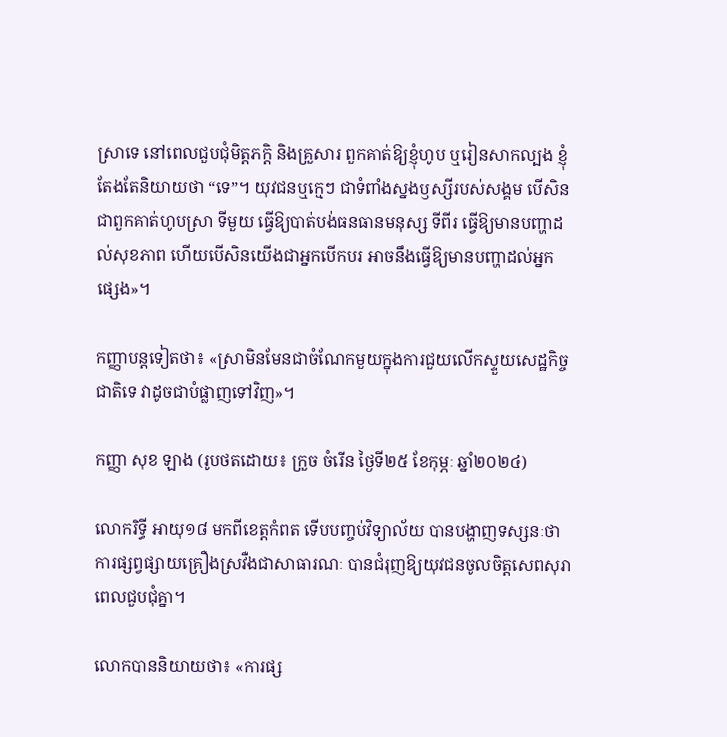ស្រាទេ នៅពេលជួបជុំមិត្តភក្តិ និងគ្រួសារ ពួកគាត់ឱ្យខ្ញុំហូប ឬរៀនសាកល្បង ខ្ញុំតែងតែនិយាយថា “ទេ”។ យុវជនឬក្មេៗ ជាទំពាំងស្នងឫស្សីរបស់សង្គម បើសិនជាពួកគាត់ហូបស្រា ទីមួយ ធ្វើឱ្យបាត់បង់ធនធានមនុស្ស ទីពីរ ធ្វើឱ្យមានបញ្ហាដល់សុខភាព ហើយបើសិនយើងជាអ្នកបើកបរ អាចនឹងធ្វើឱ្យមានបញ្ហាដល់អ្នកផ្សេង»។

កញ្ញាបន្តទៀតថា៖ «ស្រាមិនមែនជាចំណែកមួយក្នុងការជួយលើកស្ទួយសេដ្ឋកិច្ចជាតិទេ វាដូចជាបំផ្លាញទៅវិញ»។

កញ្ញា សុខ ឡាង (រូបថតដោយ៖ ក្រួច ចំរើន ថ្ងៃទី២៥ ខែកុម្ភៈ ឆ្នាំ២០២៤)

លោករិទ្ធី អាយុ១៨ មកពីខេត្តកំពត ទើបបញ្ចប់វិទ្យាល័យ បានបង្ហាញទស្សនៈថា ការផ្សព្វផ្សាយគ្រឿងស្រវឺងជាសាធារណៈ បានជំរុញឱ្យយុវជនចូលចិត្តសេពសុរាពេលជួបជុំគ្នា។

លោកបាននិយាយថា៖ «ការផ្ស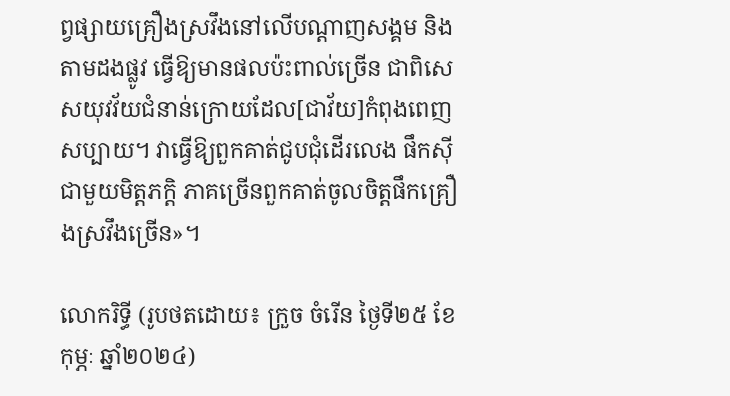ព្វផ្សាយគ្រឿងស្រវឹងនៅលើបណ្ដាញសង្គម និងតាមដងផ្លូវ ធ្វើឱ្យមានផលប៉ះពាល់ច្រើន ជាពិសេសយុវវ័យជំនាន់ក្រោយដែល[ជាវ័យ]កំពុងពេញសប្បាយ។ វាធ្វើឱ្យពួកគាត់ជូបជុំដើរលេង ផឹកស៊ីជាមួយមិត្តភក្ដិ ភាគច្រើនពួកគាត់ចូលចិត្តផឹកគ្រឿងស្រវឹងច្រើន»។

លោករិទ្ធី (រូបថតដោយ៖ ក្រួច ចំរើន ថ្ងៃទី២៥ ខែកុម្ភៈ ឆ្នាំ២០២៤)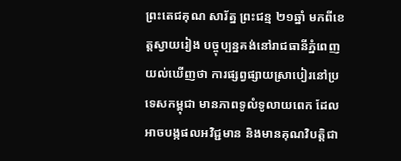ព្រះតេជគុណ សារ័ត្ន ព្រះជន្ម ២១ឆ្នាំ មកពីខេត្តស្វាយរៀង បច្ចុប្បន្នគង់នៅរាជធានីភ្នំពេញ យល់ឃើញថា ការផ្សព្វផ្សាយស្រាបៀរនៅប្រទេសកម្ពុជា មានភាពទូលំទូលាយពេក ដែលអាចបង្កផលអវិជ្ជមាន និងមានគុណវិបត្តិជា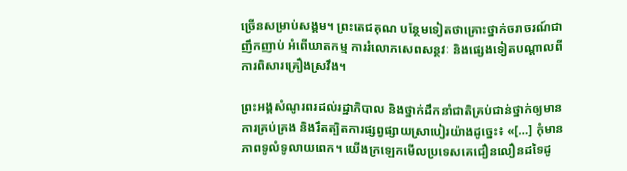ច្រើនសម្រាប់សង្គម។ ព្រះតេជគុណ បន្ថែមទៀតថាគ្រោះថ្នាក់ចរាចរណ៍ជាញឹកញាប់ អំពើឃាតកម្ម ការរំលោភសេពសន្ថវៈ និងផ្សេងទៀតបណ្តាលពីការពិសារគ្រឿងស្រវឹង។

ព្រះអង្គសំណូរពរដល់រដ្ឋាភិបាល និងថ្នាក់ដឹកនាំជាតិគ្រប់ជាន់ថ្នាក់ឲ្យមានការគ្រប់គ្រង និងរឹតត្បិតការផ្សព្វផ្សាយស្រាបៀរយ៉ាងដូច្នេះ៖ «[…] កុំមានភាពទូលំទូលាយពេក។ យើងក្រឡេកមើលប្រទេសគេជឿនលឿនដទៃដូ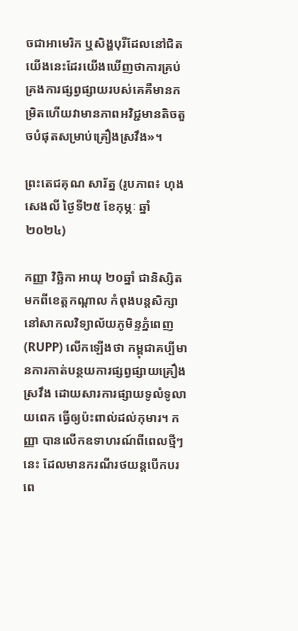ចជាអាមេរិក ឬសិង្ហបុរីដែលនៅជិតយើងនេះដែរយើងឃើញថាការគ្រប់គ្រងការផ្សព្វផ្សាយរបស់គេគឺមានកម្រិតហើយវាមានភាពអវិជ្ជមានតិចតួចបំផុតសម្រាប់គ្រឿងស្រវឹង»។

ព្រះតេជគុណ សារ័ត្ន (រូបភាព៖ ហុង សេងលី ថ្ងៃទី២៥ ខែកុម្ភៈ ឆ្នាំ២០២៤)

កញ្ញា វិច្ឆិកា អាយុ ២០ឆ្នាំ ជានិស្សិតមកពីខេត្តកណ្តាល កំពុងបន្តសិក្សានៅសាកលវិទ្យាល័យភូមិន្ទភ្នំពេញ (RUPP) លើកឡើងថា កម្ពុជាគប្បីមានការកាត់បន្ថយការផ្សព្វផ្សាយគ្រឿងស្រវឹង ដោយសារការផ្សាយទូលំទូលាយពេក ធ្វើឲ្យប៉ះពាល់ដល់កុមារ។ កញ្ញា បានលើកឧទាហរណ៍ពីពេលថ្មីៗនេះ ដែលមានករណីរថយន្តបើកបរ ពេ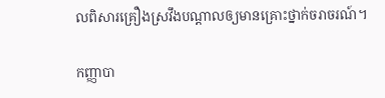លពិសារគ្រឿងស្រវឹងបណ្តាលឲ្យមានគ្រោះថ្នាក់ចរាចរណ៍។

កញ្ញាបា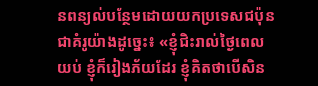នពន្យល់បន្ថែមដោយយកប្រទេសជប៉ុនជាគំរូយ៉ាងដូច្នេះ៖ «ខ្ញុំជិះរាល់ថ្ងៃពេលយប់ ខ្ញុំក៏រៀងភ័យដែរ ខ្ញុំគិតថាបើសិន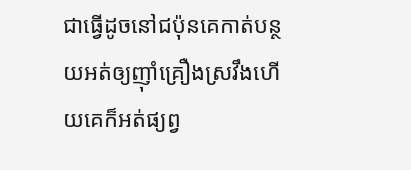ជាធ្វើដូចនៅជប៉ុនគេកាត់បន្ថយអត់ឲ្យញ៉ាំគ្រឿងស្រវឹងហើយគេក៏អត់ផ្យព្វ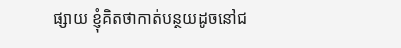ផ្សាយ ខ្ញុំគិតថាកាត់បន្ថយដូចនៅជ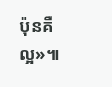ប៉ុនគឺល្អ»៕